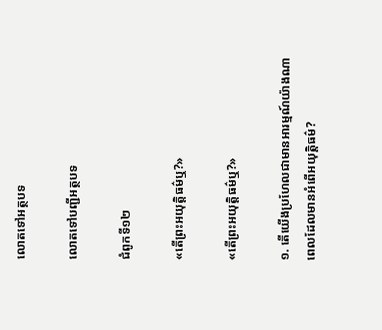លោតទៅអត្ថបទ

លោតទៅបញ្ជីអត្ថបទ

ជំពូកទី១២

«តើព្រះអយុត្ដិធម៌ឬ?»

«តើព្រះអយុត្ដិធម៌ឬ?»

១. តើយើងប្រហែលជាមានអារម្មណ៍យ៉ាងណាពេលដែលមានអំពើអយុត្ដិធម៌?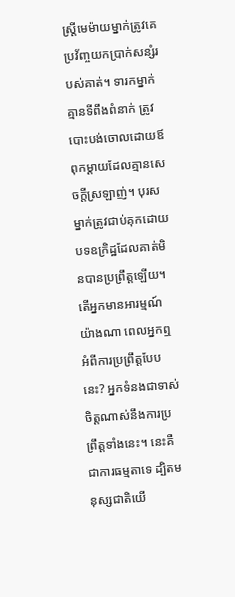ស្ដ្រីមេម៉ាយម្នាក់ត្រូវគេប្រវ័ញ្ចយកប្រាក់សន្សំរបស់គាត់។ ទារកម្នាក់គ្មានទីពឹងពំនាក់ ត្រូវបោះបង់ចោលដោយឪពុកម្ដាយដែលគ្មានសេចក្ដីស្រឡាញ់។ បុរសម្នាក់ត្រូវជាប់គុកដោយបទឧក្រិដ្ឋដែលគាត់មិនបានប្រព្រឹត្ដឡើយ។ តើអ្នកមានអារម្មណ៍យ៉ាងណា ពេលអ្នកឮអំពីការប្រព្រឹត្ដបែបនេះ? អ្នកទំនងជាទាស់ចិត្ដណាស់នឹងការប្រព្រឹត្ដទាំងនេះ។ នេះគឺជាការធម្មតាទេ ដ្បិតមនុស្សជាតិយើ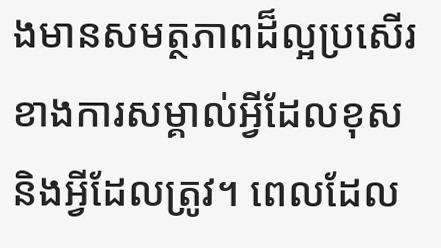ងមានសមត្ថភាពដ៏ល្អប្រសើរខាងការសម្គាល់អ្វីដែលខុសនិងអ្វីដែលត្រូវ។ ពេលដែល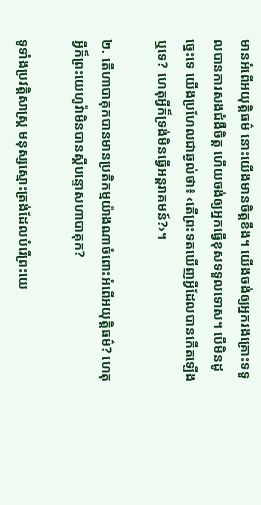មានអំពើអយុត្ដិធម៌ នោះយើងមានចិត្ដខឹង។ យើងចង់ឲ្យអ្នករងគ្រោះទទួលបានការសងជំងឺចិត្ដ ហើយចង់ឲ្យអ្នកធ្វើខុសទទួលទោស។ បើមិនដូច្នេះទេ យើងប្រហែលជាឆ្ងល់ថា៖ ‹តើព្រះទតឃើញអ្វីដែលបានកើតឡើងឬទេ? ហេតុអ្វីក៏ទ្រង់មិនធ្វើអន្ដរាគមន៍?›។

២. តើហាបាគុកបានមានប្រតិកម្មយ៉ាងណាចំពោះអំពើអយុត្ដិធម៌? ហេតុអ្វីក៏ព្រះយេហូវ៉ាមិនបានស្ដីបន្ទោសហាបាគុក?

ទូទាំងប្រវត្ដិសាស្ដ្រ មនុស្សស្មោះត្រង់ដែលបំរើព្រះយេ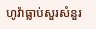ហូវ៉ាធ្លាប់សួរសំនួរ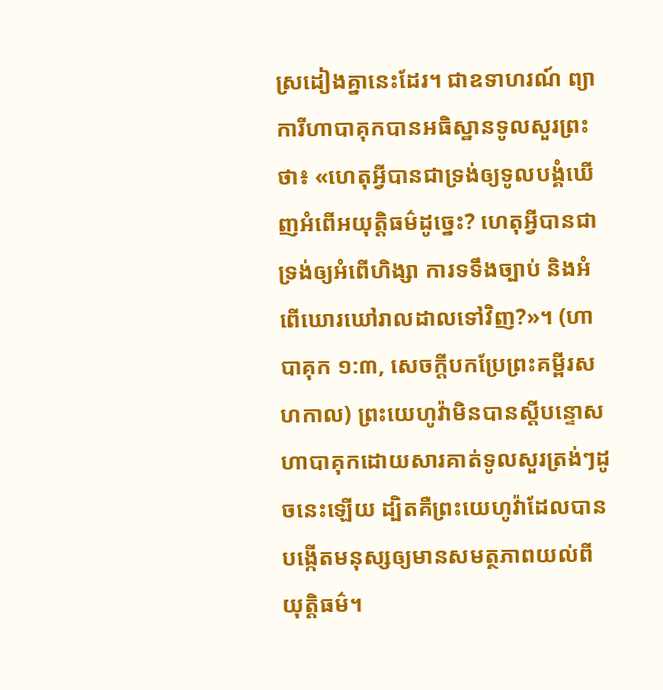ស្រដៀងគ្នានេះដែរ។ ជាឧទាហរណ៍ ព្យាការីហាបាគុកបានអធិស្ឋានទូលសួរព្រះថា៖ «ហេតុអ្វីបានជាទ្រង់ឲ្យទូលបង្គំឃើញអំពើអយុត្ដិធម៌ដូច្នេះ? ហេតុអ្វីបានជាទ្រង់ឲ្យអំពើហិង្សា ការទទឹងច្បាប់ និងអំពើឃោរឃៅរាលដាលទៅវិញ?»។ (ហាបាគុក ១:៣, សេចក្ដីបកប្រែព្រះគម្ពីរសហកាល) ព្រះយេហូវ៉ាមិនបានស្ដីបន្ទោសហាបាគុកដោយសារគាត់ទូលសួរត្រង់ៗដូចនេះឡើយ ដ្បិតគឺព្រះយេហូវ៉ាដែលបានបង្កើតមនុស្សឲ្យមានសមត្ថភាពយល់ពីយុត្ដិធម៌។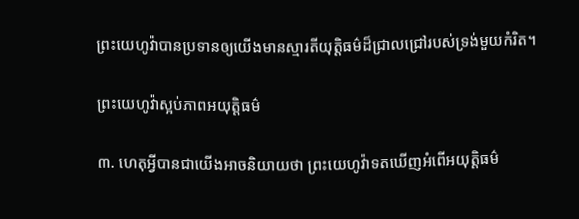ព្រះយេហូវ៉ាបានប្រទានឲ្យយើងមានស្មារតីយុត្ដិធម៌ដ៏ជ្រាលជ្រៅរបស់ទ្រង់មួយកំរិត។

ព្រះយេហូវ៉ាស្អប់ភាពអយុត្ដិធម៌

៣. ហេតុអ្វីបានជាយើងអាចនិយាយថា ព្រះយេហូវ៉ាទតឃើញអំពើអយុត្ដិធម៌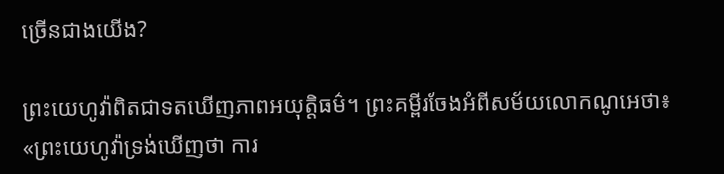ច្រើនជាងយើង?

ព្រះយេហូវ៉ាពិតជាទតឃើញភាពអយុត្ដិធម៌។ ព្រះគម្ពីរចែងអំពីសម័យលោកណូអេថា៖ «ព្រះយេហូវ៉ាទ្រង់ឃើញថា ការ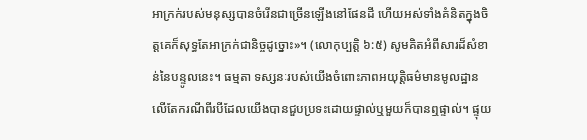អាក្រក់របស់មនុស្សបានចំរើនជាច្រើនឡើងនៅផែនដី ហើយអស់ទាំងគំនិតក្នុងចិត្ដគេក៏សុទ្ធតែអាក្រក់ជានិច្ចដូច្នោះ»។ (លោកុប្បត្ដិ ៦:៥) សូមគិតអំពីសារដ៏សំខាន់នៃបន្ទូលនេះ។ ធម្មតា ទស្សនៈរបស់យើងចំពោះភាពអយុត្ដិធម៌មានមូលដ្ឋានលើតែករណីពីរបីដែលយើងបានជួបប្រទះដោយផ្ទាល់ឬមួយក៏បានឮផ្ទាល់។ ផ្ទុយ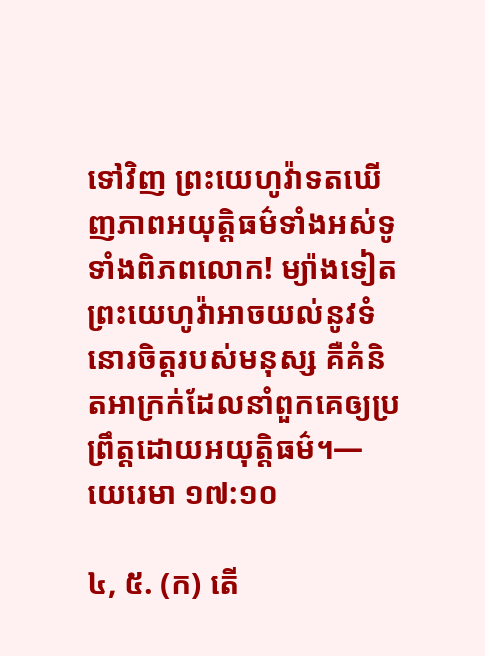ទៅវិញ ព្រះយេហូវ៉ាទតឃើញភាពអយុត្ដិធម៌ទាំងអស់ទូទាំងពិភពលោក! ម្យ៉ាងទៀត ព្រះយេហូវ៉ាអាចយល់នូវទំនោរចិត្ដរបស់មនុស្ស គឺគំនិតអាក្រក់ដែលនាំពួកគេឲ្យប្រព្រឹត្ដដោយអយុត្ដិធម៌។—យេរេមា ១៧:១០

៤, ៥. (ក) តើ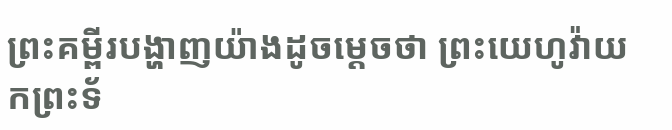ព្រះគម្ពីរបង្ហាញយ៉ាងដូចម្ដេចថា ព្រះយេហូវ៉ាយកព្រះទ័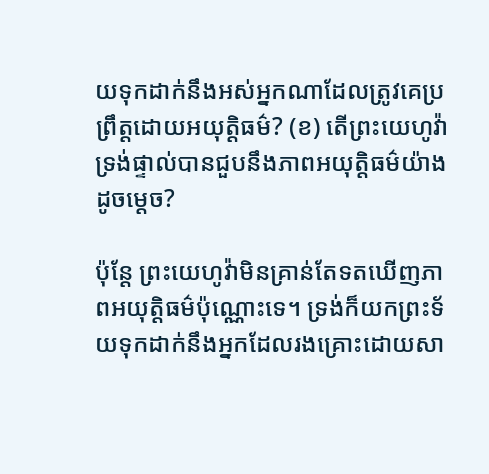យទុកដាក់នឹងអស់អ្នកណាដែលត្រូវគេប្រព្រឹត្ដដោយអយុត្ដិធម៌? (ខ) តើព្រះយេហូវ៉ាទ្រង់ផ្ទាល់បានជួបនឹងភាពអយុត្ដិធម៌យ៉ាងដូចម្ដេច?

ប៉ុន្ដែ ព្រះយេហូវ៉ាមិនគ្រាន់តែទតឃើញភាពអយុត្ដិធម៌ប៉ុណ្ណោះទេ។ ទ្រង់ក៏យកព្រះទ័យទុកដាក់នឹងអ្នកដែលរងគ្រោះដោយសា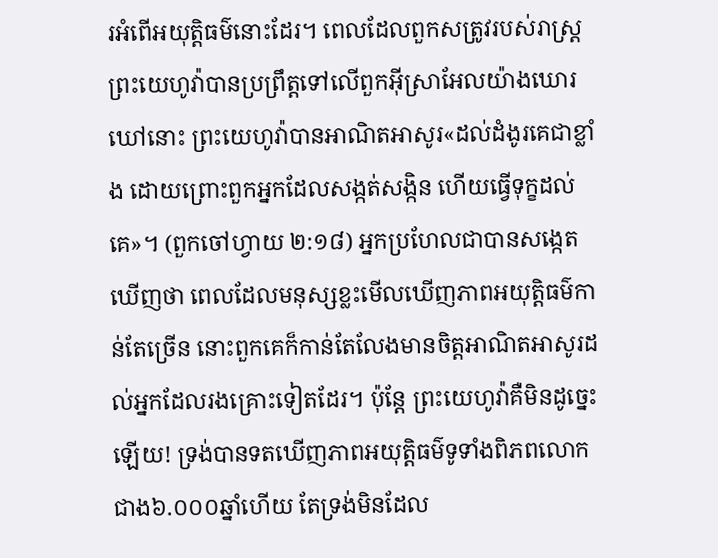រអំពើអយុត្ដិធម៌នោះដែរ។ ពេលដែលពួកសត្រូវរបស់រាស្ដ្រព្រះយេហូវ៉ាបានប្រព្រឹត្ដទៅលើពួកអ៊ីស្រាអែលយ៉ាងឃោរឃៅនោះ ព្រះយេហូវ៉ាបានអាណិតអាសូរ«ដល់ដំងូរគេជាខ្លាំង ដោយព្រោះពួកអ្នកដែលសង្កត់សង្កិន ហើយធ្វើទុក្ខដល់គេ»។ (ពួកចៅហ្វាយ ២:១៨) អ្នកប្រហែលជាបានសង្កេតឃើញថា ពេលដែលមនុស្សខ្លះមើលឃើញភាពអយុត្ដិធម៌កាន់តែច្រើន នោះពួកគេក៏កាន់តែលែងមានចិត្ដអាណិតអាសូរដល់អ្នកដែលរងគ្រោះទៀតដែរ។ ប៉ុន្ដែ ព្រះយេហូវ៉ាគឺមិនដូច្នេះឡើយ! ទ្រង់បានទតឃើញភាពអយុត្ដិធម៌ទូទាំងពិភពលោកជាង៦.០០០ឆ្នាំហើយ តែទ្រង់មិនដែល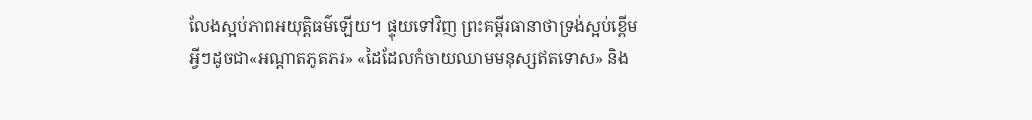លែងស្អប់ភាពអយុត្ដិធម៌ឡើយ។ ផ្ទុយទៅវិញ ព្រះគម្ពីរធានាថាទ្រង់ស្អប់ខ្ពើមអ្វីៗដូចជា«អណ្ដាតភូតភរ» «ដៃដែលកំចាយឈាមមនុស្សឥតទោស» និង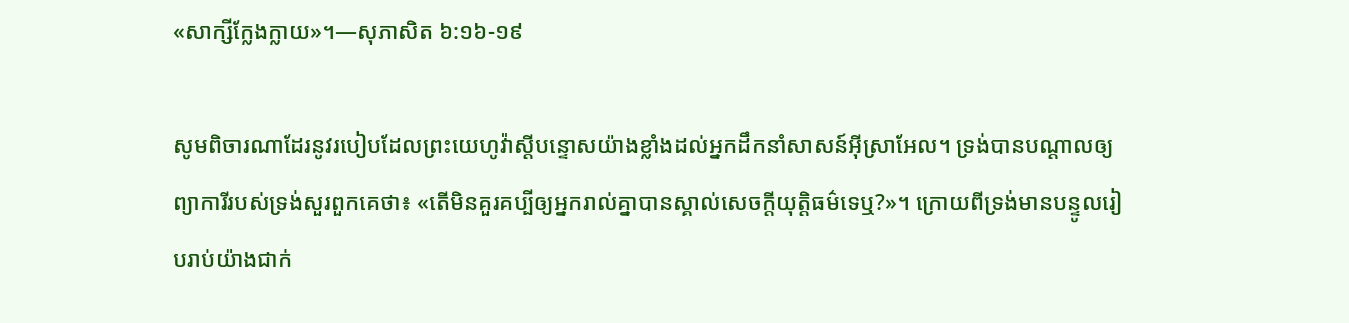«សាក្សីក្លែងក្លាយ»។—សុភាសិត ៦:១៦-១៩

សូមពិចារណាដែរនូវរបៀបដែលព្រះយេហូវ៉ាស្ដីបន្ទោសយ៉ាងខ្លាំងដល់អ្នកដឹកនាំសាសន៍អ៊ីស្រាអែល។ ទ្រង់បានបណ្ដាលឲ្យព្យាការីរបស់ទ្រង់សួរពួកគេថា៖ «តើមិនគួរគប្បីឲ្យអ្នករាល់គ្នាបានស្គាល់សេចក្ដីយុត្ដិធម៌ទេឬ?»។ ក្រោយពីទ្រង់មានបន្ទូលរៀបរាប់យ៉ាងជាក់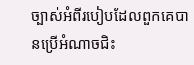ច្បាស់អំពីរបៀបដែលពួកគេបានប្រើអំណាចជិះ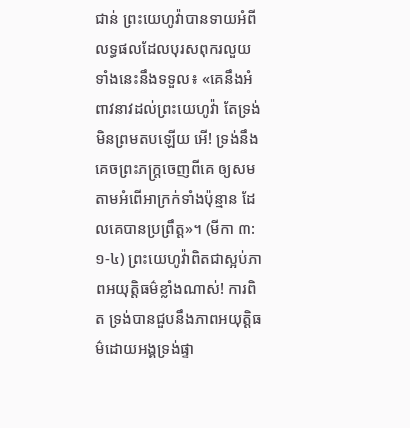ជាន់ ព្រះយេហូវ៉ាបានទាយអំពីលទ្ធផលដែលបុរសពុករលួយទាំងនេះនឹងទទួល៖ «គេនឹងអំពាវនាវដល់ព្រះយេហូវ៉ា តែទ្រង់មិនព្រមតបឡើយ អើ! ទ្រង់នឹងគេចព្រះភក្ត្រចេញពីគេ ឲ្យសមតាមអំពើអាក្រក់ទាំងប៉ុន្មាន ដែលគេបានប្រព្រឹត្ដ»។ (មីកា ៣:១-៤) ព្រះយេហូវ៉ាពិតជាស្អប់ភាពអយុត្ដិធម៌ខ្លាំងណាស់! ការពិត ទ្រង់បានជួបនឹងភាពអយុត្ដិធម៌ដោយអង្គទ្រង់ផ្ទា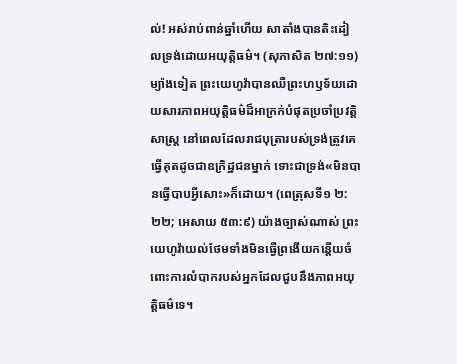ល់! អស់រាប់ពាន់ឆ្នាំហើយ សាតាំងបានតិះដៀលទ្រង់ដោយអយុត្ដិធម៌។ (សុភាសិត ២៧:១១) ម្យ៉ាងទៀត ព្រះយេហូវ៉ាបានឈឺព្រះហឫទ័យដោយសារភាពអយុត្ដិធម៌ដ៏អាក្រក់បំផុតប្រចាំប្រវត្ដិសាស្ដ្រ នៅពេលដែលរាជបុត្រារបស់ទ្រង់ត្រូវគេធ្វើគុតដូចជាឧក្រិដ្ឋជនម្នាក់ ទោះជាទ្រង់«មិនបានធ្វើបាបអ្វីសោះ»ក៏ដោយ។ (ពេត្រុសទី១ ២:២២; អេសាយ ៥៣:៩) យ៉ាងច្បាស់ណាស់ ព្រះយេហូវ៉ាយល់ថែមទាំងមិនធ្វើព្រងើយកន្ដើយចំពោះការលំបាករបស់អ្នកដែលជួបនឹងភាពអយុត្ដិធម៌ទេ។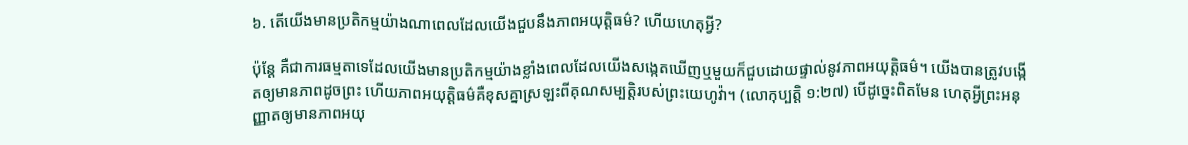៦. តើយើងមានប្រតិកម្មយ៉ាងណាពេលដែលយើងជួបនឹងភាពអយុត្ដិធម៌? ហើយហេតុអ្វី?

ប៉ុន្ដែ គឺជាការធម្មតាទេដែលយើងមានប្រតិកម្មយ៉ាងខ្លាំងពេលដែលយើងសង្កេតឃើញឬមួយក៏ជួបដោយផ្ទាល់នូវភាពអយុត្ដិធម៌។ យើងបានត្រូវបង្កើតឲ្យមានភាពដូចព្រះ ហើយភាពអយុត្ដិធម៌គឺខុសគ្នាស្រឡះពីគុណសម្បត្ដិរបស់ព្រះយេហូវ៉ា។ (លោកុប្បត្ដិ ១:២៧) បើដូច្នេះពិតមែន ហេតុអ្វីព្រះអនុញ្ញាតឲ្យមានភាពអយុ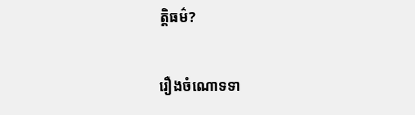ត្ដិធម៌?

រឿងចំណោទទា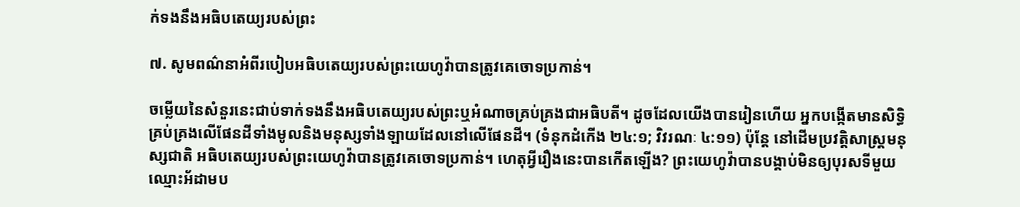ក់ទងនឹងអធិបតេយ្យរបស់ព្រះ

៧. សូមពណ៌នាអំពីរបៀបអធិបតេយ្យរបស់ព្រះយេហូវ៉ាបានត្រូវគេចោទប្រកាន់។

ចម្លើយនៃសំនួរនេះជាប់ទាក់ទងនឹងអធិបតេយ្យរបស់ព្រះឬអំណាចគ្រប់គ្រងជាអធិបតី។ ដូចដែលយើងបានរៀនហើយ អ្នកបង្កើតមានសិទ្ធិគ្រប់គ្រងលើផែនដីទាំងមូលនិងមនុស្សទាំងឡាយដែលនៅលើផែនដី។ (ទំនុកដំកើង ២៤:១; វិវរណៈ ៤:១១) ប៉ុន្ដែ នៅដើមប្រវត្ដិសាស្ដ្រមនុស្សជាតិ អធិបតេយ្យរបស់ព្រះយេហូវ៉ាបានត្រូវគេចោទប្រកាន់។ ហេតុអ្វីរឿងនេះបានកើតឡើង? ព្រះយេហូវ៉ាបានបង្គាប់មិនឲ្យបុរសទីមួយឈ្មោះអ័ដាមប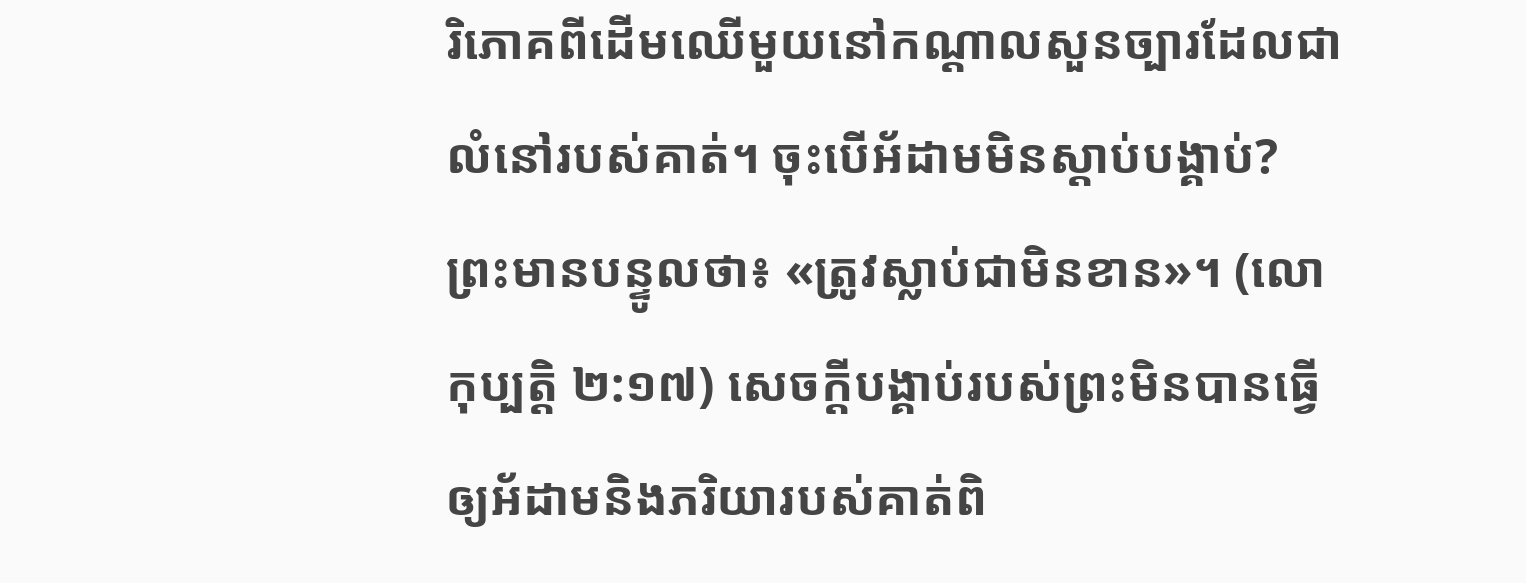រិភោគពីដើមឈើមួយនៅកណ្ដាលសួនច្បារដែលជាលំនៅរបស់គាត់។ ចុះបើអ័ដាមមិនស្តាប់បង្គាប់? ព្រះមានបន្ទូលថា៖ «ត្រូវស្លាប់ជាមិនខាន»។ (លោកុប្បត្ដិ ២:១៧) សេចក្ដីបង្គាប់របស់ព្រះមិនបានធ្វើឲ្យអ័ដាមនិងភរិយារបស់គាត់ពិ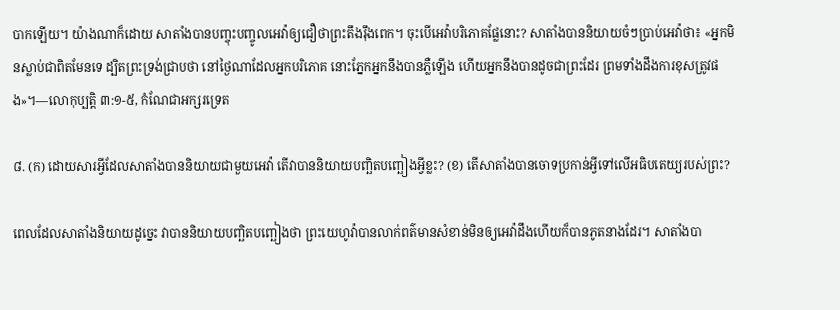បាកឡើយ។ យ៉ាងណាក៏ដោយ សាតាំងបានបញ្ចុះបញ្ចូលអេវ៉ាឲ្យជឿថាព្រះតឹងរ៉ឹងពេក។ ចុះបើអេវ៉ាបរិភោគផ្លែនោះ? សាតាំងបាននិយាយចំៗប្រាប់អេវ៉ាថា៖ «អ្នកមិនស្លាប់ជាពិតមែនទេ ដ្បិតព្រះទ្រង់ជ្រាបថា នៅថ្ងៃណាដែលអ្នកបរិភោគ នោះភ្នែកអ្នកនឹងបានភ្លឺឡើង ហើយអ្នកនឹងបានដូចជាព្រះដែរ ព្រមទាំងដឹងការខុសត្រូវផង»។—លោកុប្បត្ដិ ៣:១-៥, កំណែជាអក្សរទ្រេត

៨. (ក) ដោយសារអ្វីដែលសាតាំងបាននិយាយជាមួយអេវ៉ា តើវាបាននិយាយបញ្ឆិតបញ្ឆៀងអ្វីខ្លះ? (ខ) តើសាតាំងបានចោទប្រកាន់អ្វីទៅលើអធិបតេយ្យរបស់ព្រះ?

ពេលដែលសាតាំងនិយាយដូច្នេះ វាបាននិយាយបញ្ឆិតបញ្ឆៀងថា ព្រះយេហូវ៉ាបានលាក់ពត៌មានសំខាន់មិនឲ្យអេវ៉ាដឹងហើយក៏បានភូតនាងដែរ។ សាតាំងបា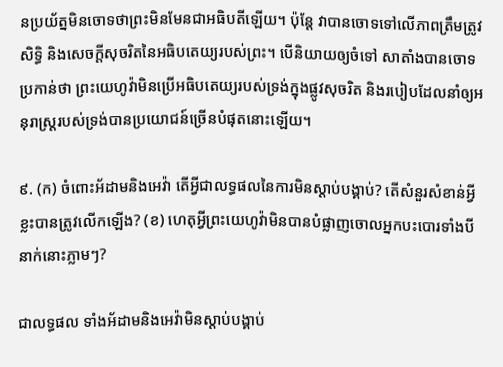នប្រយ័ត្នមិនចោទថាព្រះមិនមែនជាអធិបតីឡើយ។ ប៉ុន្ដែ វាបានចោទទៅលើភាពត្រឹមត្រូវ សិទ្ធិ និងសេចក្ដីសុចរិតនៃអធិបតេយ្យរបស់ព្រះ។ បើនិយាយឲ្យចំទៅ សាតាំងបានចោទប្រកាន់ថា ព្រះយេហូវ៉ាមិនប្រើអធិបតេយ្យរបស់ទ្រង់ក្នុងផ្លូវសុចរិត និងរបៀបដែលនាំឲ្យអនុរាស្ដ្ររបស់ទ្រង់បានប្រយោជន៍ច្រើនបំផុតនោះឡើយ។

៩. (ក) ចំពោះអ័ដាមនិងអេវ៉ា តើអ្វីជាលទ្ធផលនៃការមិនស្តាប់បង្គាប់? តើសំនួរសំខាន់អ្វីខ្លះបានត្រូវលើកឡើង? (ខ) ហេតុអ្វីព្រះយេហូវ៉ាមិនបានបំផ្លាញចោលអ្នកបះបោរទាំងបីនាក់នោះភ្លាមៗ?

ជាលទ្ធផល ទាំងអ័ដាមនិងអេវ៉ាមិនស្តាប់បង្គាប់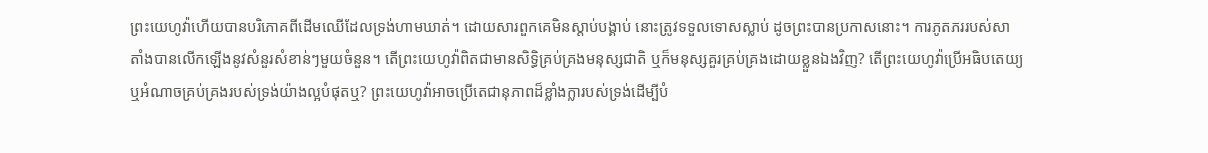ព្រះយេហូវ៉ាហើយបានបរិភោគពីដើមឈើដែលទ្រង់ហាមឃាត់។ ដោយសារពួកគេមិនស្តាប់បង្គាប់ នោះត្រូវទទួលទោសស្លាប់ ដូចព្រះបានប្រកាសនោះ។ ការភូតភររបស់សាតាំងបានលើកឡើងនូវសំនួរសំខាន់ៗមួយចំនួន។ តើព្រះយេហូវ៉ាពិតជាមានសិទ្ធិគ្រប់គ្រងមនុស្សជាតិ ឬក៏មនុស្សគួរគ្រប់គ្រងដោយខ្លួនឯងវិញ? តើព្រះយេហូវ៉ាប្រើអធិបតេយ្យឬអំណាចគ្រប់គ្រងរបស់ទ្រង់យ៉ាងល្អបំផុតឬ? ព្រះយេហូវ៉ាអាចប្រើតេជានុភាពដ៏ខ្លាំងក្លារបស់ទ្រង់ដើម្បីបំ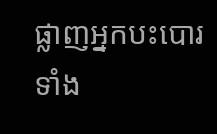ផ្លាញអ្នកបះបោរទាំង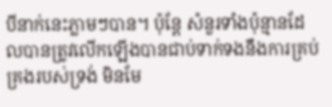បីនាក់នេះភ្លាមៗបាន។ ប៉ុន្ដែ សំនួរទាំងប៉ុន្មានដែលបានត្រូវលើកឡើងបានជាប់ទាក់ទងនឹងការគ្រប់គ្រងរបស់ទ្រង់ មិនមែ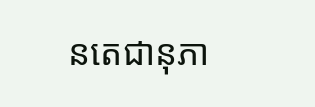នតេជានុភា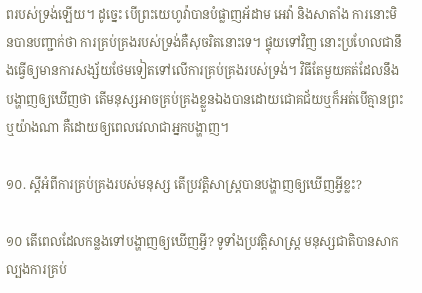ពរបស់ទ្រង់ឡើយ។ ដូច្នេះ បើព្រះយេហូវ៉ាបានបំផ្លាញអ័ដាម អេវ៉ា និងសាតាំង ការនោះមិនបានបញ្ជាក់ថា ការគ្រប់គ្រងរបស់ទ្រង់គឺសុចរិតនោះទេ។ ផ្ទុយទៅវិញ នោះប្រហែលជានឹងធ្វើឲ្យមានការសង្ស័យថែមទៀតទៅលើការគ្រប់គ្រងរបស់ទ្រង់។ វិធីតែមួយគត់ដែលនឹងបង្ហាញឲ្យឃើញថា តើមនុស្សអាចគ្រប់គ្រងខ្លួនឯងបានដោយជោគជ័យឬក៏អត់បើគ្មានព្រះឬយ៉ាងណា គឺដោយឲ្យពេលវេលាជាអ្នកបង្ហាញ។

១០. ស្ដីអំពីការគ្រប់គ្រងរបស់មនុស្ស តើប្រវត្ដិសាស្ដ្របានបង្ហាញឲ្យឃើញអ្វីខ្លះ?

១០ តើពេលដែលកន្លងទៅបង្ហាញឲ្យឃើញអ្វី? ទូទាំងប្រវត្ដិសាស្ដ្រ មនុស្សជាតិបានសាកល្បងការគ្រប់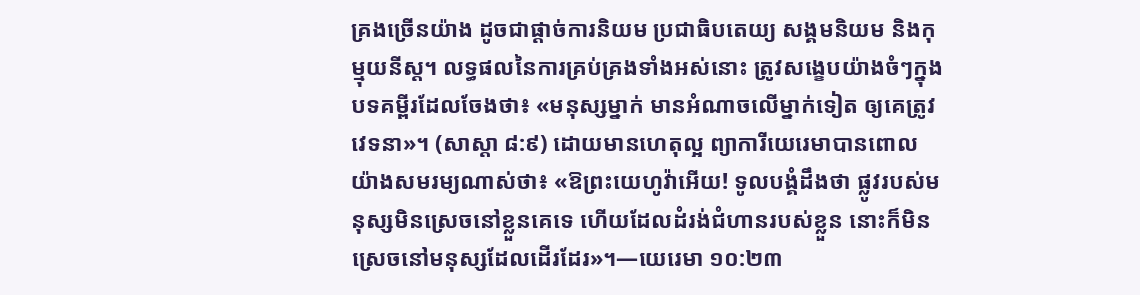គ្រងច្រើនយ៉ាង ដូចជាផ្ដាច់ការនិយម ប្រជាធិបតេយ្យ សង្គមនិយម និងកុម្មុយនីស្ដ។ លទ្ធផលនៃការគ្រប់គ្រងទាំងអស់នោះ ត្រូវសង្ខេបយ៉ាងចំៗក្នុងបទគម្ពីរដែលចែងថា៖ «មនុស្សម្នាក់ មានអំណាចលើម្នាក់ទៀត ឲ្យគេត្រូវវេទនា»។ (សាស្តា ៨:៩) ដោយមានហេតុល្អ ព្យាការីយេរេមាបានពោលយ៉ាងសមរម្យណាស់ថា៖ «ឱព្រះយេហូវ៉ាអើយ! ទូលបង្គំដឹងថា ផ្លូវរបស់មនុស្សមិនស្រេចនៅខ្លួនគេទេ ហើយដែលដំរង់ជំហានរបស់ខ្លួន នោះក៏មិនស្រេចនៅមនុស្សដែលដើរដែរ»។—យេរេមា ១០:២៣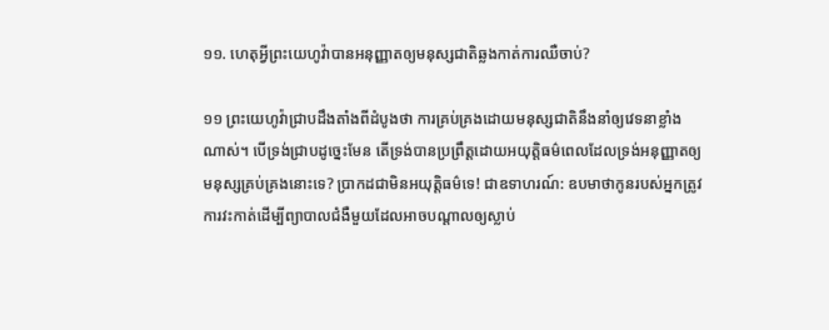១១. ហេតុអ្វីព្រះយេហូវ៉ាបានអនុញ្ញាតឲ្យមនុស្សជាតិឆ្លងកាត់ការឈឺចាប់?

១១ ព្រះយេហូវ៉ាជ្រាបដឹងតាំងពីដំបូងថា ការគ្រប់គ្រងដោយមនុស្សជាតិនឹងនាំឲ្យវេទនាខ្លាំងណាស់។ បើទ្រង់ជ្រាបដូច្នេះមែន តើទ្រង់បានប្រព្រឹត្ដដោយអយុត្ដិធម៌ពេលដែលទ្រង់អនុញ្ញាតឲ្យមនុស្សគ្រប់គ្រងនោះទេ? ប្រាកដជាមិនអយុត្ដិធម៌ទេ! ជាឧទាហរណ៍: ឧបមាថាកូនរបស់អ្នកត្រូវការវះកាត់ដើម្បីព្យាបាលជំងឺមួយដែលអាចបណ្ដាលឲ្យស្លាប់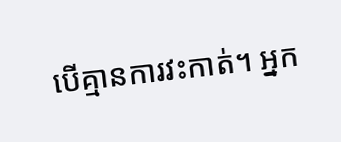បើគ្មានការវះកាត់។ អ្នក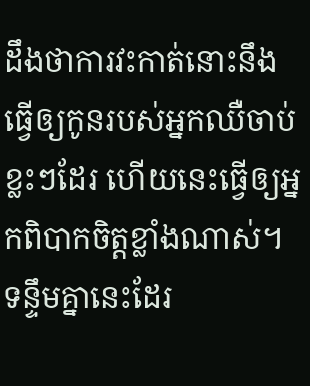ដឹងថាការវះកាត់នោះនឹងធ្វើឲ្យកូនរបស់អ្នកឈឺចាប់ខ្លះៗដែរ ហើយនេះធ្វើឲ្យអ្នកពិបាកចិត្ដខ្លាំងណាស់។ ទន្ទឹមគ្នានេះដែរ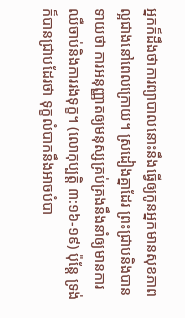អ្នកក៏ដឹងថាការព្យាបាលនោះនឹងធ្វើឲ្យកូនអ្នកមានសុខភាពល្អជាងនៅពេលក្រោយ។ ស្រដៀងគ្នាដែរ ព្រះជ្រាបនិងបានទាយថា ការអនុញ្ញាតឲ្យមនុស្សគ្រប់គ្រងនឹងនាំឲ្យមានការឈឺចាប់និងការរងទុក្ខ។ (លោកុប្បត្ដិ ៣:១៦-១៩) ប៉ុន្ដែ ទ្រង់ក៏បានជ្រាបដែរថា ទុក្ខលំបាកនឹងអាចបំបា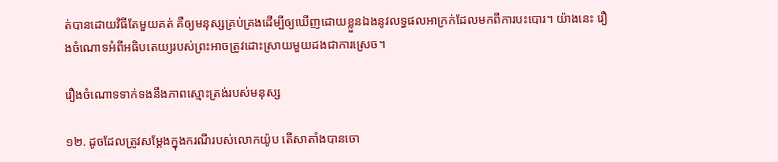ត់បានដោយវិធីតែមួយគត់ គឺឲ្យមនុស្សគ្រប់គ្រងដើម្បីឲ្យឃើញដោយខ្លួនឯងនូវលទ្ធផលអាក្រក់ដែលមកពីការបះបោរ។ យ៉ាងនេះ រឿងចំណោទអំពីអធិបតេយ្យរបស់ព្រះអាចត្រូវដោះស្រាយមួយដងជាការស្រេច។

រឿងចំណោទទាក់ទងនឹងភាពស្មោះត្រង់របស់មនុស្ស

១២. ដូចដែលត្រូវសម្ដែងក្នុងករណីរបស់លោកយ៉ូប តើសាតាំងបានចោ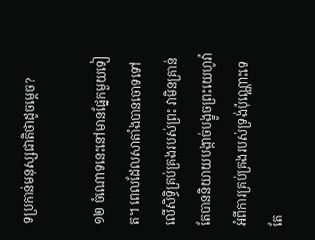ទប្រកាន់មនុស្សជាតិថាដូចម្ដេច?

១២ ចំណោទនេះនៅមានផ្នែកមួយទៀត។ ពេលដែលសាតាំងបានចោទទៅលើសិទ្ធិគ្រប់គ្រងរបស់ព្រះ វាមិនគ្រាន់តែបាននិយាយបង្កាច់បង្ខូចព្រះយេហូវ៉ាអំពីការគ្រប់គ្រងរបស់ទ្រង់ប៉ុណ្ណោះទេ តែ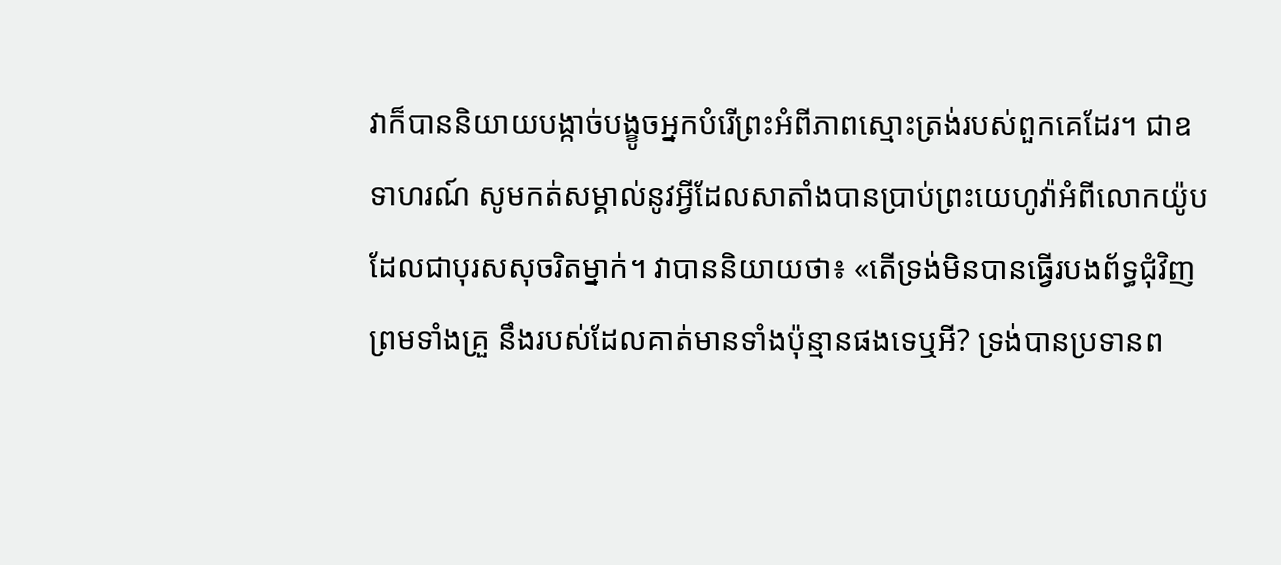វាក៏បាននិយាយបង្កាច់បង្ខូចអ្នកបំរើព្រះអំពីភាពស្មោះត្រង់របស់ពួកគេដែរ។ ជាឧទាហរណ៍ សូមកត់សម្គាល់នូវអ្វីដែលសាតាំងបានប្រាប់ព្រះយេហូវ៉ាអំពីលោកយ៉ូបដែលជាបុរសសុចរិតម្នាក់។ វាបាននិយាយថា៖ «តើទ្រង់មិនបានធ្វើរបងព័ទ្ធជុំវិញ ព្រមទាំងគ្រួ នឹងរបស់ដែលគាត់មានទាំងប៉ុន្មានផងទេឬអី? ទ្រង់បានប្រទានព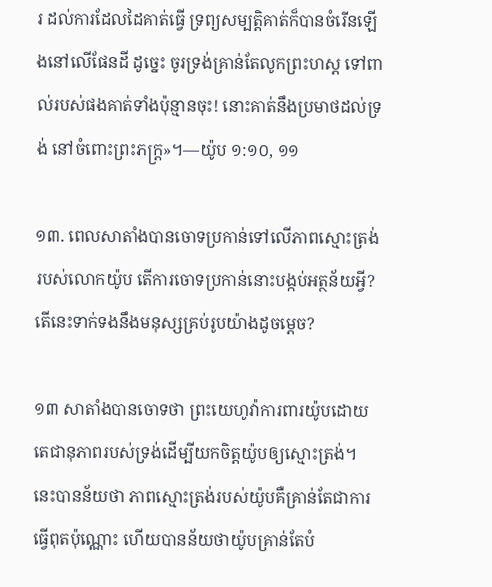រ ដល់ការដែលដៃគាត់ធ្វើ ទ្រព្យសម្បត្ដិគាត់ក៏បានចំរើនឡើងនៅលើផែនដី ដូច្នេះ ចូរទ្រង់គ្រាន់តែលូកព្រះហស្ដ ទៅពាល់របស់ផងគាត់ទាំងប៉ុន្មានចុះ! នោះគាត់នឹងប្រមាថដល់ទ្រង់ នៅចំពោះព្រះភក្ត្រ»។—យ៉ូប ១:១០, ១១

១៣. ពេលសាតាំងបានចោទប្រកាន់ទៅលើភាពស្មោះត្រង់របស់លោកយ៉ូប តើការចោទប្រកាន់នោះបង្កប់អត្ថន័យអ្វី? តើនេះទាក់ទងនឹងមនុស្សគ្រប់រូបយ៉ាងដូចម្ដេច?

១៣ សាតាំងបានចោទថា ព្រះយេហូវ៉ាការពារយ៉ូបដោយតេជានុភាពរបស់ទ្រង់ដើម្បីយកចិត្ដយ៉ូបឲ្យស្មោះត្រង់។ នេះបានន័យថា ភាពស្មោះត្រង់របស់យ៉ូបគឺគ្រាន់តែជាការធ្វើពុតប៉ុណ្ណោះ ហើយបានន័យថាយ៉ូបគ្រាន់តែបំ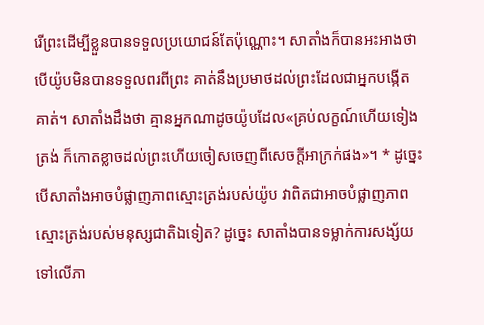រើព្រះដើម្បីខ្លួនបានទទួលប្រយោជន៍តែប៉ុណ្ណោះ។ សាតាំងក៏បានអះអាងថា បើយ៉ូបមិនបានទទួលពរពីព្រះ គាត់នឹងប្រមាថដល់ព្រះដែលជាអ្នកបង្កើតគាត់។ សាតាំងដឹងថា គ្មានអ្នកណាដូចយ៉ូបដែល«គ្រប់លក្ខណ៍ហើយទៀងត្រង់ ក៏កោតខ្លាចដល់ព្រះហើយចៀសចេញពីសេចក្ដីអាក្រក់ផង»។ * ដូច្នេះ បើសាតាំងអាចបំផ្លាញភាពស្មោះត្រង់របស់យ៉ូប វាពិតជាអាចបំផ្លាញភាពស្មោះត្រង់របស់មនុស្សជាតិឯទៀត? ដូច្នេះ សាតាំងបានទម្លាក់ការសង្ស័យទៅលើភា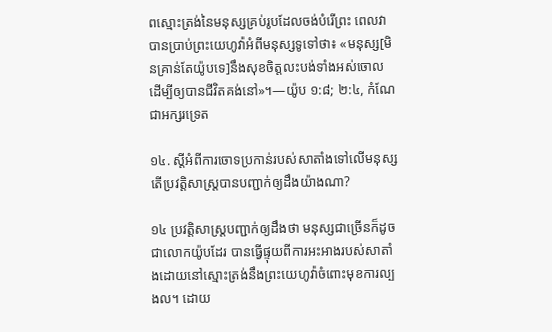ពស្មោះត្រង់នៃមនុស្សគ្រប់រូបដែលចង់បំរើព្រះ ពេលវាបានប្រាប់ព្រះយេហូវ៉ាអំពីមនុស្សទូទៅថា៖ «មនុស្ស[មិនគ្រាន់តែយ៉ូបទេ]នឹងសុខចិត្ដលះបង់ទាំងអស់ចោល ដើម្បីឲ្យបានជីវិតគង់នៅ»។—យ៉ូប ១:៨; ២:៤, កំណែជាអក្សរទ្រេត

១៤. ស្ដីអំពីការចោទប្រកាន់របស់សាតាំងទៅលើមនុស្ស តើប្រវត្ដិសាស្ដ្របានបញ្ជាក់ឲ្យដឹងយ៉ាងណា?

១៤ ប្រវត្ដិសាស្ដ្របញ្ជាក់ឲ្យដឹងថា មនុស្សជាច្រើនក៏ដូចជាលោកយ៉ូបដែរ បានធ្វើផ្ទុយពីការអះអាងរបស់សាតាំងដោយនៅស្មោះត្រង់នឹងព្រះយេហូវ៉ាចំពោះមុខការល្បងល។ ដោយ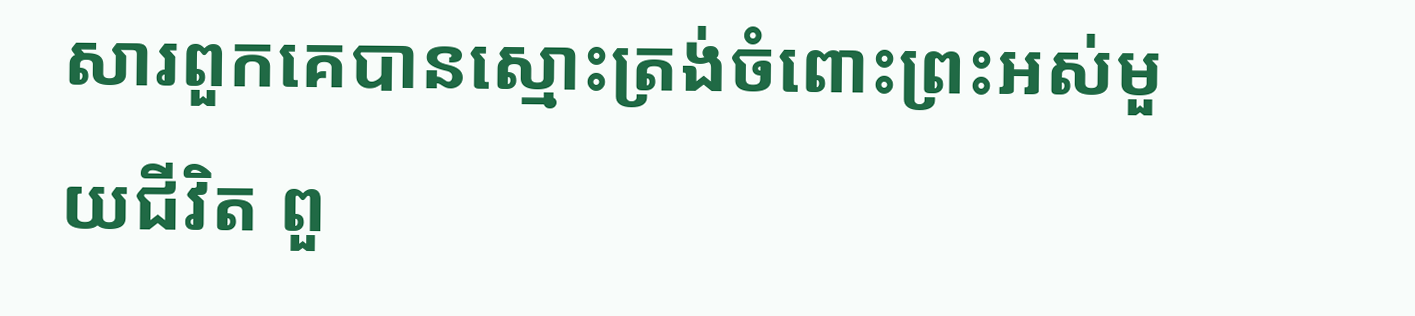សារពួកគេបានស្មោះត្រង់ចំពោះព្រះអស់មួយជីវិត ពួ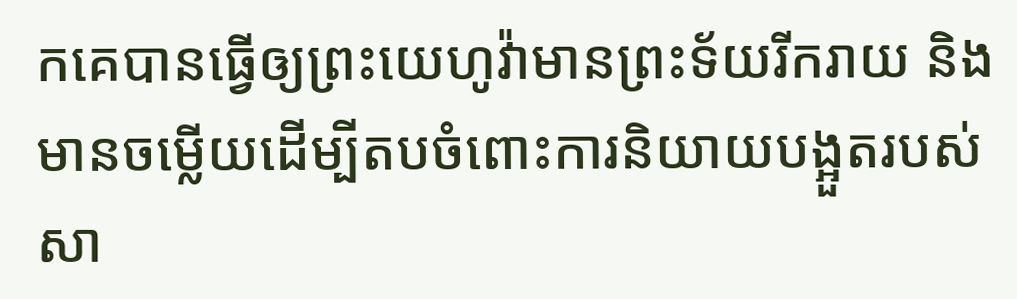កគេបានធ្វើឲ្យព្រះយេហូវ៉ាមានព្រះទ័យរីករាយ និងមានចម្លើយដើម្បីតបចំពោះការនិយាយបង្អួតរបស់សា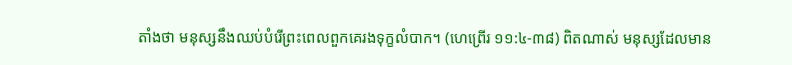តាំងថា មនុស្សនឹងឈប់បំរើព្រះពេលពួកគេរងទុក្ខលំបាក។ (ហេព្រើរ ១១:៤-៣៨) ពិតណាស់ មនុស្សដែលមាន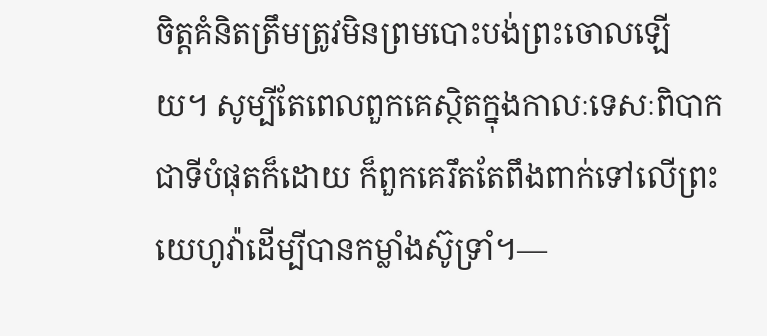ចិត្ដគំនិតត្រឹមត្រូវមិនព្រមបោះបង់ព្រះចោលឡើយ។ សូម្បីតែពេលពួកគេស្ថិតក្នុងកាលៈទេសៈពិបាកជាទីបំផុតក៏ដោយ ក៏ពួកគេរឹតតែពឹងពាក់ទៅលើព្រះយេហូវ៉ាដើម្បីបានកម្លាំងស៊ូទ្រាំ។—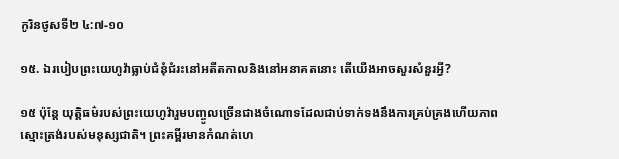កូរិនថូសទី២ ៤:៧-១០

១៥. ឯរបៀបព្រះយេហូវ៉ាធ្លាប់ជំនុំជំរះនៅអតីតកាលនិងនៅអនាគតនោះ តើយើងអាចសួរសំនួរអ្វី?

១៥ ប៉ុន្ដែ យុត្ដិធម៌របស់ព្រះយេហូវ៉ារួមបញ្ចូលច្រើនជាងចំណោទដែលជាប់ទាក់ទងនឹងការគ្រប់គ្រងហើយភាពស្មោះត្រង់របស់មនុស្សជាតិ។ ព្រះគម្ពីរមានកំណត់ហេ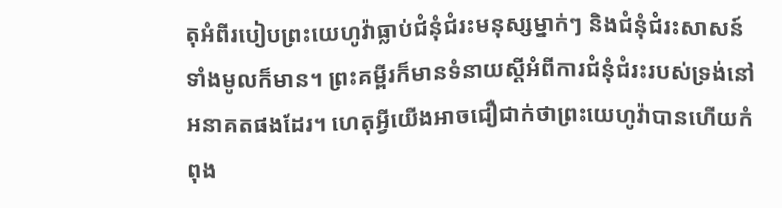តុអំពីរបៀបព្រះយេហូវ៉ាធ្លាប់ជំនុំជំរះមនុស្សម្នាក់ៗ និងជំនុំជំរះសាសន៍ទាំងមូលក៏មាន។ ព្រះគម្ពីរក៏មានទំនាយស្ដីអំពីការជំនុំជំរះរបស់ទ្រង់នៅអនាគតផងដែរ។ ហេតុអ្វីយើងអាចជឿជាក់ថាព្រះយេហូវ៉ាបានហើយកំពុង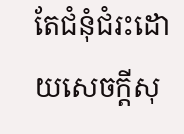តែជំនុំជំរះដោយសេចក្ដីសុ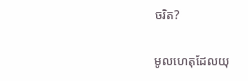ចរិត?

មូលហេតុដែលយុ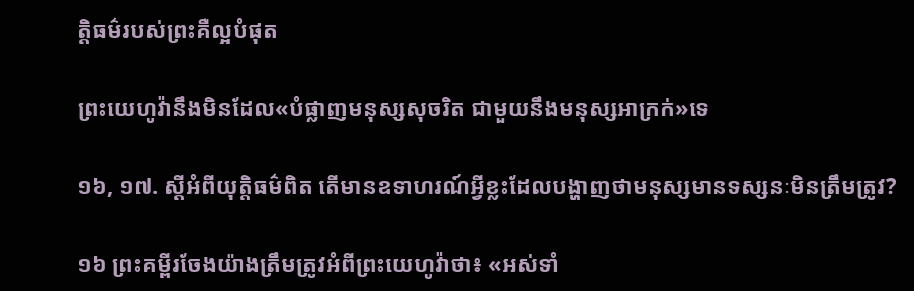ត្ដិធម៌របស់ព្រះគឺល្អបំផុត

ព្រះយេហូវ៉ានឹងមិនដែល«បំផ្លាញមនុស្សសុចរិត ជាមួយនឹងមនុស្សអាក្រក់»ទេ

១៦, ១៧. ស្ដីអំពីយុត្ដិធម៌ពិត តើមានឧទាហរណ៍អ្វីខ្លះដែលបង្ហាញថាមនុស្សមានទស្សនៈមិនត្រឹមត្រូវ?

១៦ ព្រះគម្ពីរចែងយ៉ាងត្រឹមត្រូវអំពីព្រះយេហូវ៉ាថា៖ «អស់ទាំ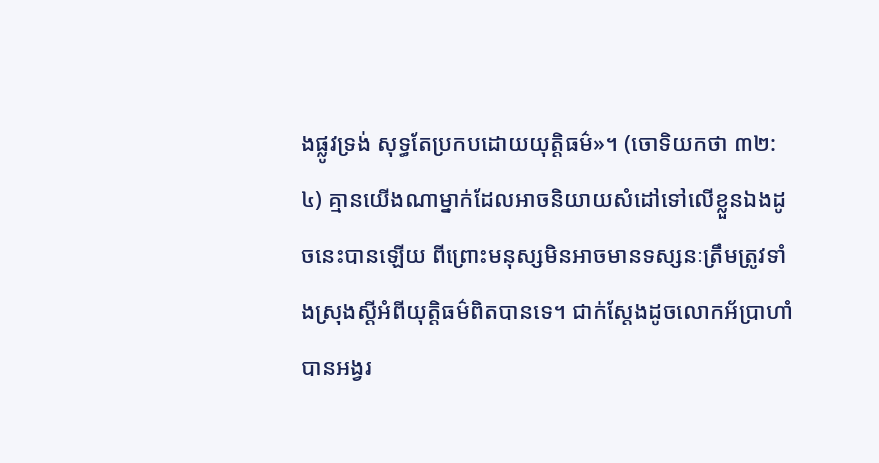ងផ្លូវទ្រង់ សុទ្ធតែប្រកបដោយយុត្ដិធម៌»។ (ចោទិយកថា ៣២:៤) គ្មានយើងណាម្នាក់ដែលអាចនិយាយសំដៅទៅលើខ្លួនឯងដូចនេះបានឡើយ ពីព្រោះមនុស្សមិនអាចមានទស្សនៈត្រឹមត្រូវទាំងស្រុងស្ដីអំពីយុត្ដិធម៌ពិតបានទេ។ ជាក់ស្ដែងដូចលោកអ័ប្រាហាំបានអង្វរ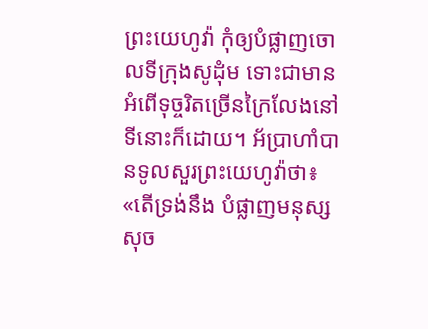ព្រះយេហូវ៉ា កុំឲ្យបំផ្លាញចោលទីក្រុងសូដុំម ទោះជាមានអំពើទុច្ចរិតច្រើនក្រៃលែងនៅទីនោះក៏ដោយ។ អ័ប្រាហាំបានទូលសួរព្រះយេហូវ៉ាថា៖ «តើទ្រង់នឹង បំផ្លាញមនុស្សសុច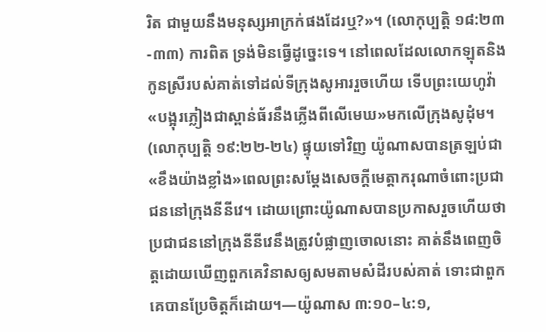រិត ជាមួយនឹងមនុស្សអាក្រក់ផងដែរឬ?»។ (លោកុប្បត្ដិ ១៨:២៣-៣៣) ការពិត ទ្រង់មិនធ្វើដូច្នេះទេ។ នៅពេលដែលលោកឡុតនិងកូនស្រីរបស់គាត់ទៅដល់ទីក្រុងសូអាររួចហើយ ទើបព្រះយេហូវ៉ា«បង្អុរភ្លៀងជាស្ពាន់ធ័រនឹងភ្លើងពីលើមេឃ»មកលើក្រុងសូដុំម។ (លោកុប្បត្ដិ ១៩:២២-២៤) ផ្ទុយទៅវិញ យ៉ូណាសបានត្រឡប់ជា«ខឹងយ៉ាងខ្លាំង»ពេលព្រះសម្ដែងសេចក្ដីមេត្ដាករុណាចំពោះប្រជាជននៅក្រុងនីនីវេ។ ដោយព្រោះយ៉ូណាសបានប្រកាសរួចហើយថា ប្រជាជននៅក្រុងនីនីវេនឹងត្រូវបំផ្លាញចោលនោះ គាត់នឹងពេញចិត្ដដោយឃើញពួកគេវិនាសឲ្យសមតាមសំដីរបស់គាត់ ទោះជាពួកគេបានប្រែចិត្ដក៏ដោយ។—យ៉ូណាស ៣:១០–៤:១,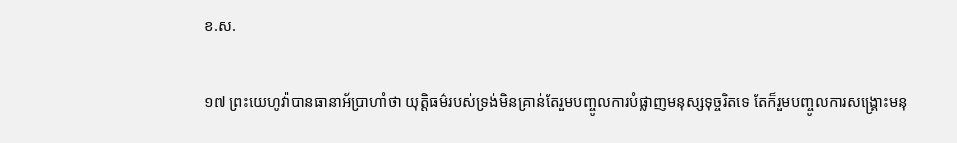ខ.ស.

១៧ ព្រះយេហូវ៉ាបានធានាអ័ប្រាហាំថា យុត្ដិធម៌របស់ទ្រង់មិនគ្រាន់តែរួមបញ្ចូលការបំផ្លាញមនុស្សទុច្ចរិតទេ តែក៏រួមបញ្ចូលការសង្គ្រោះមនុ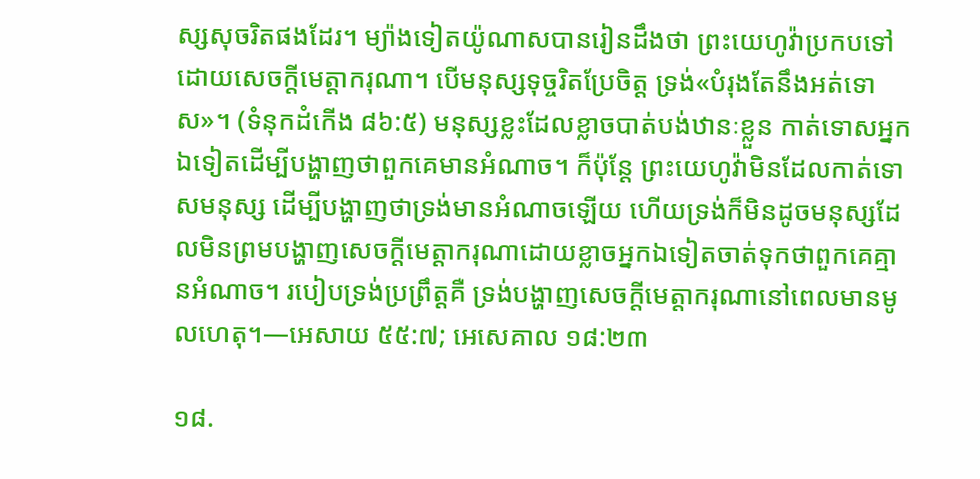ស្សសុចរិតផងដែរ។ ម្យ៉ាងទៀតយ៉ូណាសបានរៀនដឹងថា ព្រះយេហូវ៉ាប្រកបទៅដោយសេចក្ដីមេត្ដាករុណា។ បើមនុស្សទុច្ចរិតប្រែចិត្ដ ទ្រង់«បំរុងតែនឹងអត់ទោស»។ (ទំនុកដំកើង ៨៦:៥) មនុស្សខ្លះដែលខ្លាចបាត់បង់ឋានៈខ្លួន កាត់ទោសអ្នកឯទៀតដើម្បីបង្ហាញថាពួកគេមានអំណាច។ ក៏ប៉ុន្ដែ ព្រះយេហូវ៉ាមិនដែលកាត់ទោសមនុស្ស ដើម្បីបង្ហាញថាទ្រង់មានអំណាចឡើយ ហើយទ្រង់ក៏មិនដូចមនុស្សដែលមិនព្រមបង្ហាញសេចក្ដីមេត្ដាករុណាដោយខ្លាចអ្នកឯទៀតចាត់ទុកថាពួកគេគ្មានអំណាច។ របៀបទ្រង់ប្រព្រឹត្ដគឺ ទ្រង់បង្ហាញសេចក្ដីមេត្ដាករុណានៅពេលមានមូលហេតុ។—អេសាយ ៥៥:៧; អេសេគាល ១៨:២៣

១៨.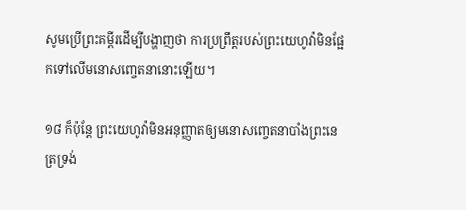សូមប្រើព្រះគម្ពីរដើម្បីបង្ហាញថា ការប្រព្រឹត្ដរបស់ព្រះយេហូវ៉ាមិនផ្អែកទៅលើមនោសញ្ចេតនានោះឡើយ។

១៨ ក៏ប៉ុន្ដែ ព្រះយេហូវ៉ាមិនអនុញ្ញាតឲ្យមនោសញ្ចេតនាបាំងព្រះនេត្រទ្រង់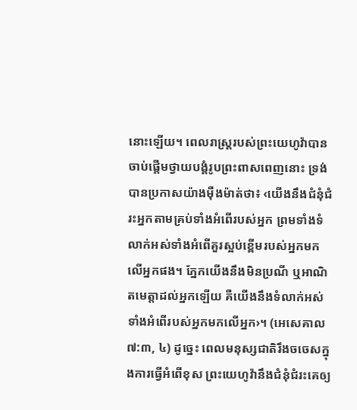នោះឡើយ។ ពេលរាស្ដ្ររបស់ព្រះយេហូវ៉ាបានចាប់ផ្ដើមថ្វាយបង្គំរូបព្រះពាសពេញនោះ ទ្រង់បានប្រកាសយ៉ាងម៉ឺងម៉ាត់ថា៖ ‹យើងនឹងជំនុំជំរះអ្នកតាមគ្រប់ទាំងអំពើរបស់អ្នក ព្រមទាំងទំលាក់អស់ទាំងអំពើគួរស្អប់ខ្ពើមរបស់អ្នកមកលើអ្នកផង។ ភ្នែកយើងនឹងមិនប្រណី ឬអាណិតមេត្ដាដល់អ្នកឡើយ គឺយើងនឹងទំលាក់អស់ទាំងអំពើរបស់អ្នកមកលើអ្នក›។ (អេសេគាល ៧:៣, ៤) ដូច្នេះ ពេលមនុស្សជាតិរឹងចចេសក្នុងការធ្វើអំពើខុស ព្រះយេហូវ៉ានឹងជំនុំជំរះគេឲ្យ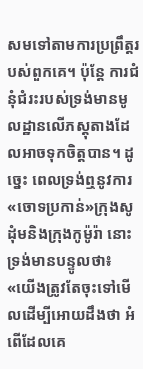សមទៅតាមការប្រព្រឹត្ដរបស់ពួកគេ។ ប៉ុន្ដែ ការជំនុំជំរះរបស់ទ្រង់មានមូលដ្ឋានលើភស្ដុតាងដែលអាចទុកចិត្ដបាន។ ដូច្នេះ ពេលទ្រង់ឮនូវការ«ចោទប្រកាន់»ក្រុងសូដុំមនិងក្រុងកូម៉ូរ៉ា នោះទ្រង់មានបន្ទូលថា៖ «យើងត្រូវតែចុះទៅមើលដើម្បីអោយដឹងថា អំពើដែលគេ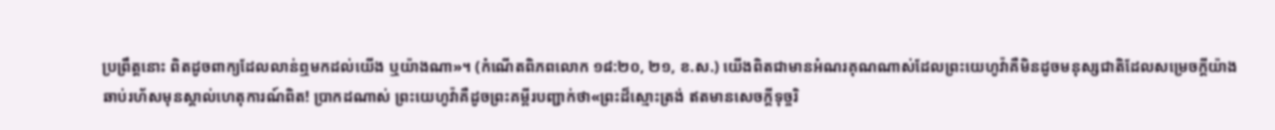ប្រព្រឹត្ដនោះ ពិតដូចពាក្យដែលលាន់ឮមកដល់យើង ឬយ៉ាងណា»។ (កំណើតពិភពលោក ១៨:២០, ២១, ខ.ស.) យើងពិតជាមានអំណរគុណណាស់ដែលព្រះយេហូវ៉ាគឺមិនដូចមនុស្សជាតិដែលសម្រេចក្ដីយ៉ាងឆាប់រហ័សមុនស្គាល់ហេតុការណ៍ពិត! ប្រាកដណាស់ ព្រះយេហូវ៉ាគឺដូចព្រះគម្ពីរបញ្ជាក់ថា«ព្រះដ៏ស្មោះត្រង់ ឥតមានសេចក្ដីទុច្ចរិ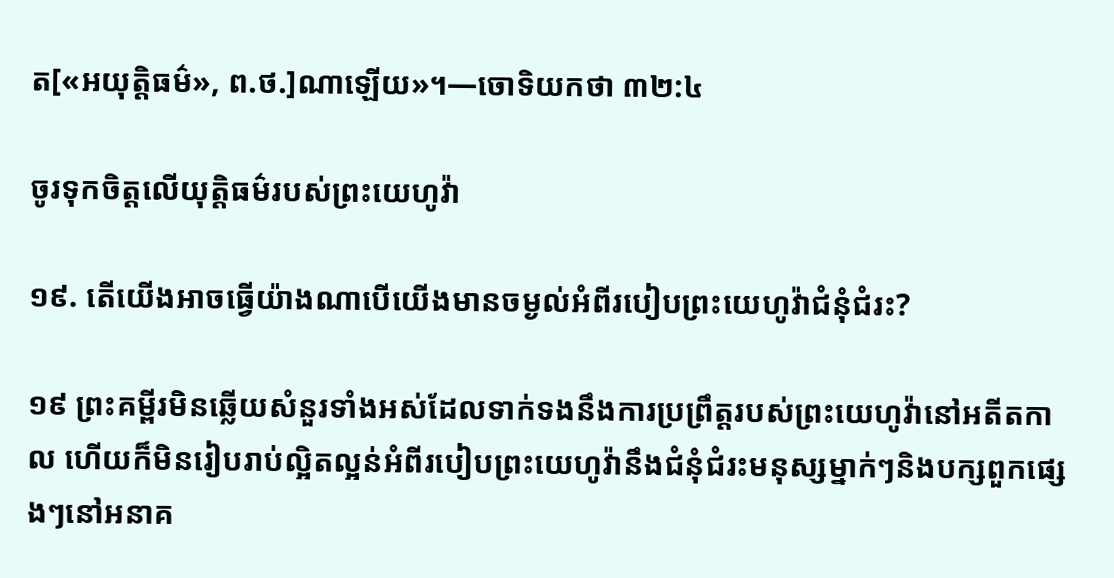ត[«អយុត្ដិធម៌», ព.ថ.]ណាឡើយ»។—ចោទិយកថា ៣២:៤

ចូរទុកចិត្ដលើយុត្ដិធម៌របស់ព្រះយេហូវ៉ា

១៩. តើយើងអាចធ្វើយ៉ាងណាបើយើងមានចម្ងល់អំពីរបៀបព្រះយេហូវ៉ាជំនុំជំរះ?

១៩ ព្រះគម្ពីរមិនឆ្លើយសំនួរទាំងអស់ដែលទាក់ទងនឹងការប្រព្រឹត្ដរបស់ព្រះយេហូវ៉ានៅអតីតកាល ហើយក៏មិនរៀបរាប់ល្អិតល្អន់អំពីរបៀបព្រះយេហូវ៉ានឹងជំនុំជំរះមនុស្សម្នាក់ៗនិងបក្សពួកផ្សេងៗនៅអនាគ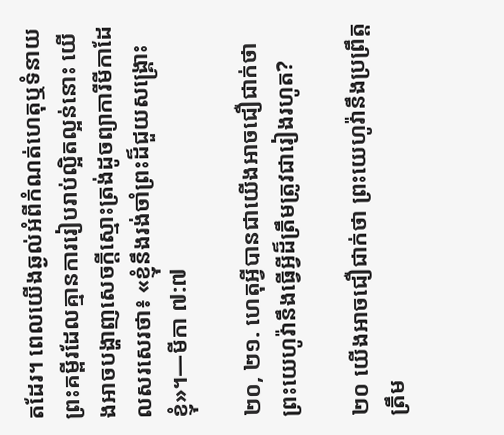តដែរ។ ពេលយើងឆ្ងល់អំពីកំណត់ហេតុឬទំនាយព្រះគម្ពីរដែលគ្មានការរៀបរាប់ល្អិតល្អន់នោះ យើងអាចបង្ហាញសេចក្ដីស្មោះត្រង់ដូចព្យាការីមីកាដែលសរសេរថា៖ «ខ្ញុំនឹងរង់ចាំព្រះដ៏ជួយសង្គ្រោះខ្ញុំ»។—មីកា ៧:៧

២០, ២១. ហេតុអ្វីបានជាយើងអាចជឿជាក់ថា ព្រះយេហូវ៉ានឹងធ្វើអ្វីដ៏ត្រឹមត្រូវជារៀងរហូត?

២០ យើងអាចជឿជាក់ថា ព្រះយេហូវ៉ានឹងប្រព្រឹត្ដត្រឹម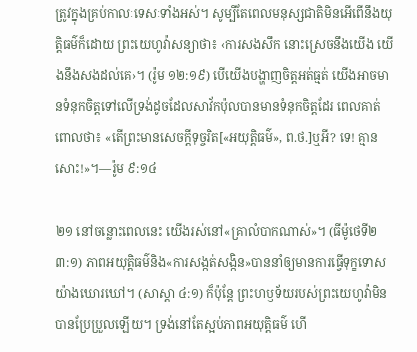ត្រូវក្នុងគ្រប់កាលៈទេសៈទាំងអស់។ សូម្បីតែពេលមនុស្សជាតិមិនអើពើនឹងយុត្ដិធម៌ក៏ដោយ ព្រះយេហូវ៉ាសន្យាថា៖ ‹ការសងសឹក នោះស្រេចនឹងយើង យើងនឹងសងដល់គេ›។ (រ៉ូម ១២:១៩) បើយើងបង្ហាញចិត្ដអត់ធ្មត់ យើងអាចមានទំនុកចិត្ដទៅលើទ្រង់ដូចដែលសាវ័កប៉ុលបានមានទំនុកចិត្ដដែរ ពេលគាត់ពោលថា៖ «តើព្រះមានសេចក្ដីទុច្ចរិត[«អយុត្ដិធម៌», ព.ថ.]ឬអី? ទេ! គ្មានសោះ!»។—រ៉ូម ៩:១៤

២១ នៅចន្លោះពេលនេះ យើងរស់នៅ«គ្រាលំបាកណាស់»។ (ធីម៉ូថេទី២ ៣:១) ភាពអយុត្ដិធម៌និង«ការសង្កត់សង្កិន»បាននាំឲ្យមានការធ្វើទុក្ខទោសយ៉ាងឃោរឃៅ។ (សាស្តា ៤:១) ក៏ប៉ុន្ដែ ព្រះហឫទ័យរបស់ព្រះយេហូវ៉ាមិនបានប្រែប្រួលឡើយ។ ទ្រង់នៅតែស្អប់ភាពអយុត្ដិធម៌ ហើ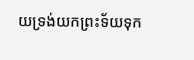យទ្រង់យកព្រះទ័យទុក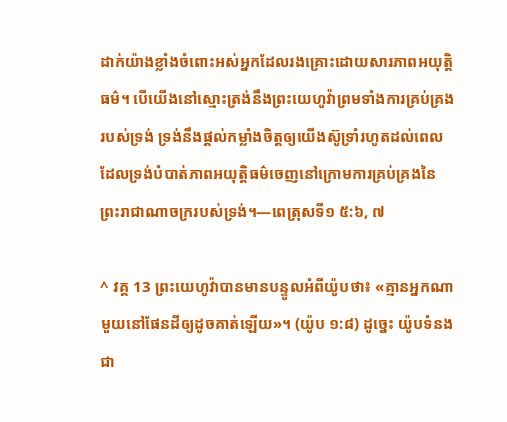ដាក់យ៉ាងខ្លាំងចំពោះអស់អ្នកដែលរងគ្រោះដោយសារភាពអយុត្ដិធម៌។ បើយើងនៅស្មោះត្រង់នឹងព្រះយេហូវ៉ាព្រមទាំងការគ្រប់គ្រងរបស់ទ្រង់ ទ្រង់នឹងផ្ដល់កម្លាំងចិត្ដឲ្យយើងស៊ូទ្រាំរហូតដល់ពេលដែលទ្រង់បំបាត់ភាពអយុត្ដិធម៌ចេញនៅក្រោមការគ្រប់គ្រងនៃព្រះរាជាណាចក្ររបស់ទ្រង់។—ពេត្រុសទី១ ៥:៦, ៧

^ វគ្គ 13 ព្រះយេហូវ៉ាបានមានបន្ទូលអំពីយ៉ូបថា៖ «គ្មានអ្នកណាមួយនៅផែនដីឲ្យដូចគាត់ឡើយ»។ (យ៉ូប ១:៨) ដូច្នេះ យ៉ូបទំនងជា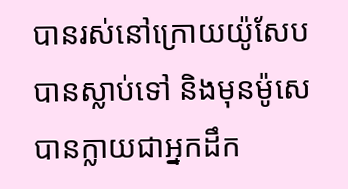បានរស់នៅក្រោយយ៉ូសែបបានស្លាប់ទៅ និងមុនម៉ូសេបានក្លាយជាអ្នកដឹក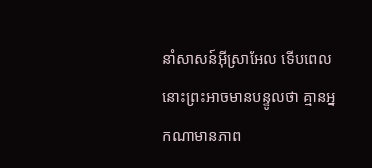នាំសាសន៍អ៊ីស្រាអែល ទើបពេលនោះព្រះអាចមានបន្ទូលថា គ្មានអ្នកណាមានភាព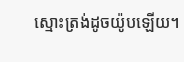ស្មោះត្រង់ដូចយ៉ូបឡើយ។